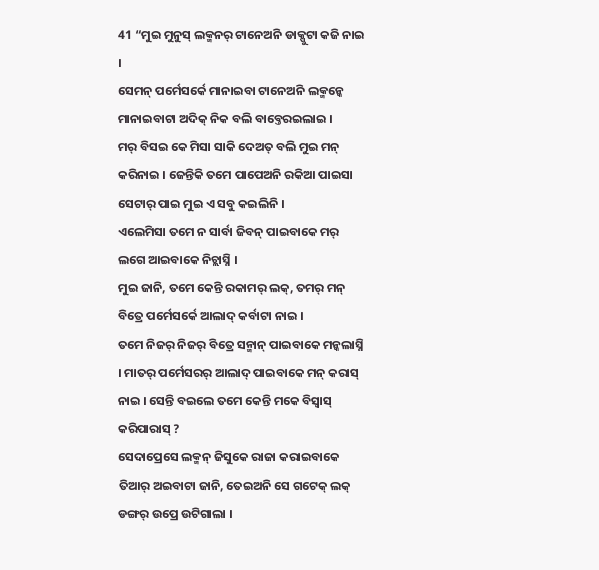41 “ମୁଇ ମୁନୁସ୍ ଲକ୍ମନର୍ ଟାନେଅନି ଡାକ୍ପୁଟା କଜି ନାଇ ।
ସେମନ୍ ପର୍ମେସର୍କେ ମାନାଇବା ଟାନେଅନି ଲକ୍ମନ୍କେ ମାନାଇବାଟା ଅଦିକ୍ ନିକ ବଲି ବାବ୍ତେରଇଲାଇ ।
ମର୍ ବିସଇ କେ ମିସା ସାକି ଦେଅତ୍ ବଲି ମୁଇ ମନ୍ କରିନାଇ । ଜେନ୍ତିକି ତମେ ପାପେଅନି ରକିଆ ପାଇସା ସେଟାର୍ ପାଇ ମୁଇ ଏ ସବୁ କଇଲିନି ।
ଏଲେମିସା ତମେ ନ ସାର୍ବା ଜିବନ୍ ପାଇବାକେ ମର୍ ଲଗେ ଆଇବାକେ ନିଚ୍ଲାସ୍ନି ।
ମୁଇ ଜାନି, ତମେ କେନ୍ତି ରକାମର୍ ଲକ୍, ତମର୍ ମନ୍ ବିତ୍ରେ ପର୍ମେସର୍କେ ଆଲାଦ୍ କର୍ବାଟା ନାଇ ।
ତମେ ନିଜର୍ ନିଜର୍ ବିତ୍ରେ ସନ୍ମାନ୍ ପାଇବାକେ ମନ୍କଲାସ୍ନି । ମାତର୍ ପର୍ମେସରର୍ ଆଲାଦ୍ ପାଇବାକେ ମନ୍ କରାସ୍ ନାଇ । ସେନ୍ତି ବଇଲେ ତମେ କେନ୍ତି ମକେ ବିସ୍ବାସ୍ କରିପାରାସ୍ ?
ସେଦାପ୍ରେସେ ଲକ୍ମନ୍ ଜିସୁକେ ରାଜା କରାଇବାକେ ତିଆର୍ ଅଇବାଟା ଜାନି, ତେଇଅନି ସେ ଗଟେକ୍ ଲକ୍ ଡଙ୍ଗର୍ ଉପ୍ରେ ଉଟିଗାଲା ।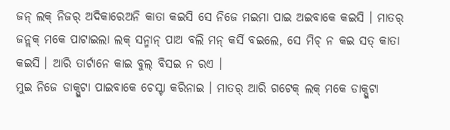ଜନ୍ ଲକ୍ ନିଜର୍ ଅଦିକାରେଅନି କାତା କଇସି ସେ ନିଜେ ମଇମା ପାଇ ଅଇବାକେ କଇସି । ମାତର୍ ଜନ୍ଲକ୍ ମକେ ପାଟାଇଲା ଲକ୍ ସନ୍ମାନ୍ ପାଅ ବଲି ମନ୍ କର୍ସି ବଇଲେ, ସେ ମିଚ୍ ନ କଇ ସତ୍ କାତା କଇସି । ଆରି ତାର୍ଟାନେ କାଇ ବୁଲ୍ ବିସଇ ନ ରଏ ।
ମୁଇ ନିଜେ ଡାକ୍ପୁଟା ପାଇବାକେ ଚେସ୍ଟା କରିନାଇ । ମାତର୍ ଆରି ଗଟେକ୍ ଲକ୍ ମକେ ଡାକ୍ପୁଟା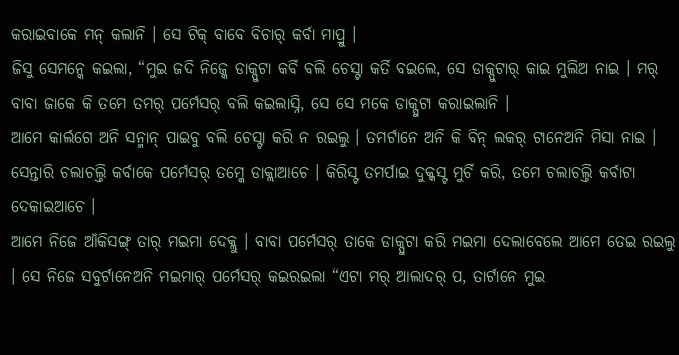କରାଇବାକେ ମନ୍ କଲାନି । ସେ ଟିକ୍ ବାବେ ବିଚାର୍ କର୍ବା ମାପ୍ରୁ ।
ଜିସୁ ସେମନ୍କେ କଇଲା, “ମୁଇ ଜଦି ନିଜ୍କେ ଡାକ୍ପୁଟା କର୍ବି ବଲି ଚେସ୍ଟା କର୍ତି ବଇଲେ, ସେ ଡାକ୍ପୁଟାର୍ କାଇ ମୁଲିଅ ନାଇ । ମର୍ ବାବା ଜାକେ କି ତମେ ତମର୍ ପର୍ମେସର୍ ବଲି କଇଲାସ୍ନି, ସେ ସେ ମକେ ଡାକ୍ପୁଟା କରାଇଲାନି ।
ଆମେ କାର୍ଲଗେ ଅନି ସନ୍ମାନ୍ ପାଇବୁ ବଲି ଚେସ୍ଟା କରି ନ ରଇଲୁ । ତମର୍ଟାନେ ଅନି କି ବିନ୍ ଲକର୍ ଟାନେଅନି ମିସା ନାଇ ।
ସେନ୍ତାରି ଚଲାଚଲ୍ତି କର୍ବାକେ ପର୍ମେସର୍ ତମ୍କେ ଡାକ୍ଲାଆଚେ । କିରିସ୍ଟ ତମର୍ପାଇ ଦୁକ୍କସ୍ଟ ମୁର୍ଚି କରି, ତମେ ଚଲାଚଲ୍ତି କର୍ବାଟା ଦେକାଇଆଚେ ।
ଆମେ ନିଜେ ଆଁକିସଙ୍ଗ୍ ତାର୍ ମଇମା ଦେକ୍ଲୁ । ବାବା ପର୍ମେସର୍ ତାକେ ଡାକ୍ପୁଟା କରି ମଇମା ଦେଲାବେଲେ ଆମେ ତେଇ ରଇଲୁ । ସେ ନିଜେ ସବୁର୍ଟାନେଅନି ମଇମାର୍ ପର୍ମେସର୍ କଇରଇଲା “ଏଟା ମର୍ ଆଲାଦର୍ ପ, ତାର୍ଟାନେ ମୁଇ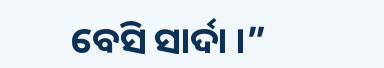ବେସି ସାର୍ଦା ।”